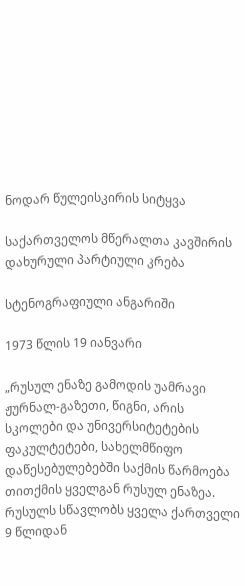ნოდარ წულეისკირის სიტყვა

საქართველოს მწერალთა კავშირის დახურული პარტიული კრება

სტენოგრაფიული ანგარიში

1973 წლის 19 იანვარი

„რუსულ ენაზე გამოდის უამრავი ჟურნალ-გაზეთი, წიგნი, არის სკოლები და უნივერსიტეტების ფაკულტეტები, სახელმწიფო დაწესებულებებში საქმის წარმოება თითქმის ყველგან რუსულ ენაზეა. რუსულს სწავლობს ყველა ქართველი 9 წლიდან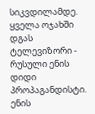სიკვდილამდე. ყველა ოჯახში დგას ტელევიზორი - რუსული ენის დიდი პროპაგანდისტი. ენის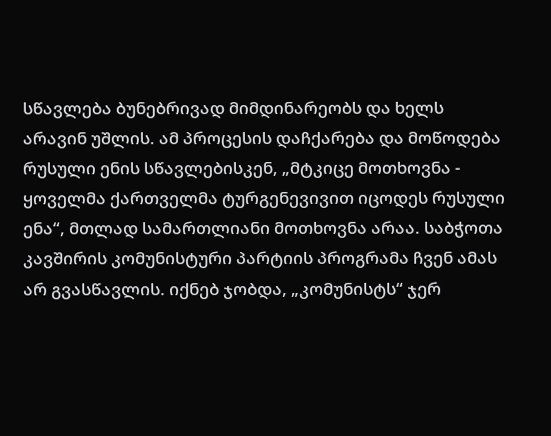სწავლება ბუნებრივად მიმდინარეობს და ხელს არავინ უშლის. ამ პროცესის დაჩქარება და მოწოდება რუსული ენის სწავლებისკენ, „მტკიცე მოთხოვნა - ყოველმა ქართველმა ტურგენევივით იცოდეს რუსული ენა“, მთლად სამართლიანი მოთხოვნა არაა. საბჭოთა კავშირის კომუნისტური პარტიის პროგრამა ჩვენ ამას არ გვასწავლის. იქნებ ჯობდა, „კომუნისტს“ ჯერ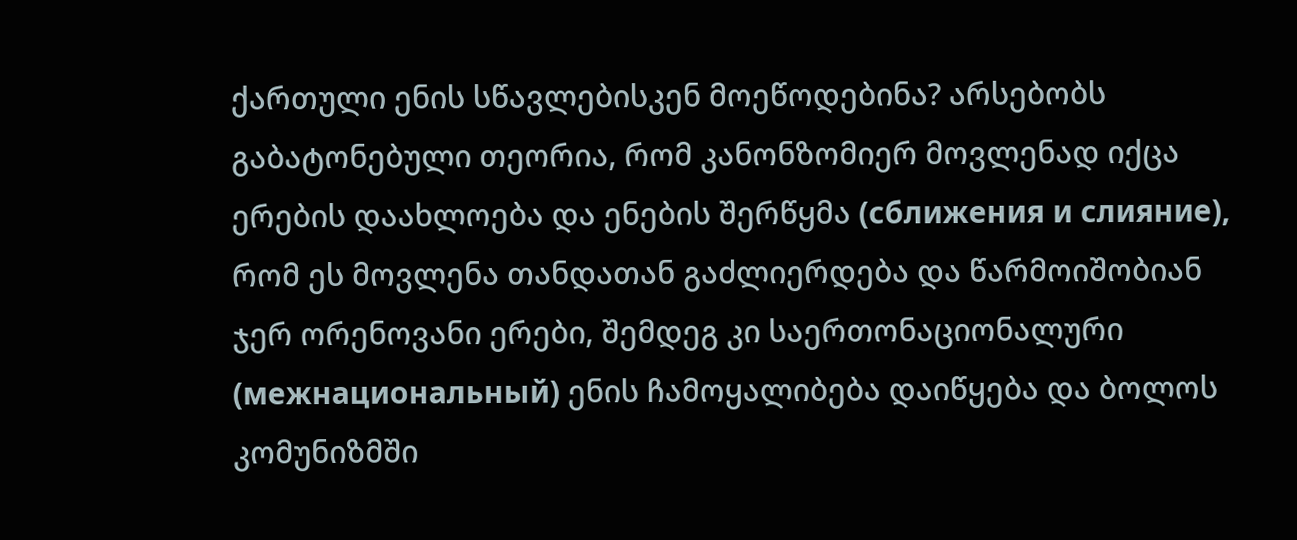ქართული ენის სწავლებისკენ მოეწოდებინა? არსებობს გაბატონებული თეორია, რომ კანონზომიერ მოვლენად იქცა ერების დაახლოება და ენების შერწყმა (сближения и слияние), რომ ეს მოვლენა თანდათან გაძლიერდება და წარმოიშობიან ჯერ ორენოვანი ერები, შემდეგ კი საერთონაციონალური (межнациональный) ენის ჩამოყალიბება დაიწყება და ბოლოს კომუნიზმში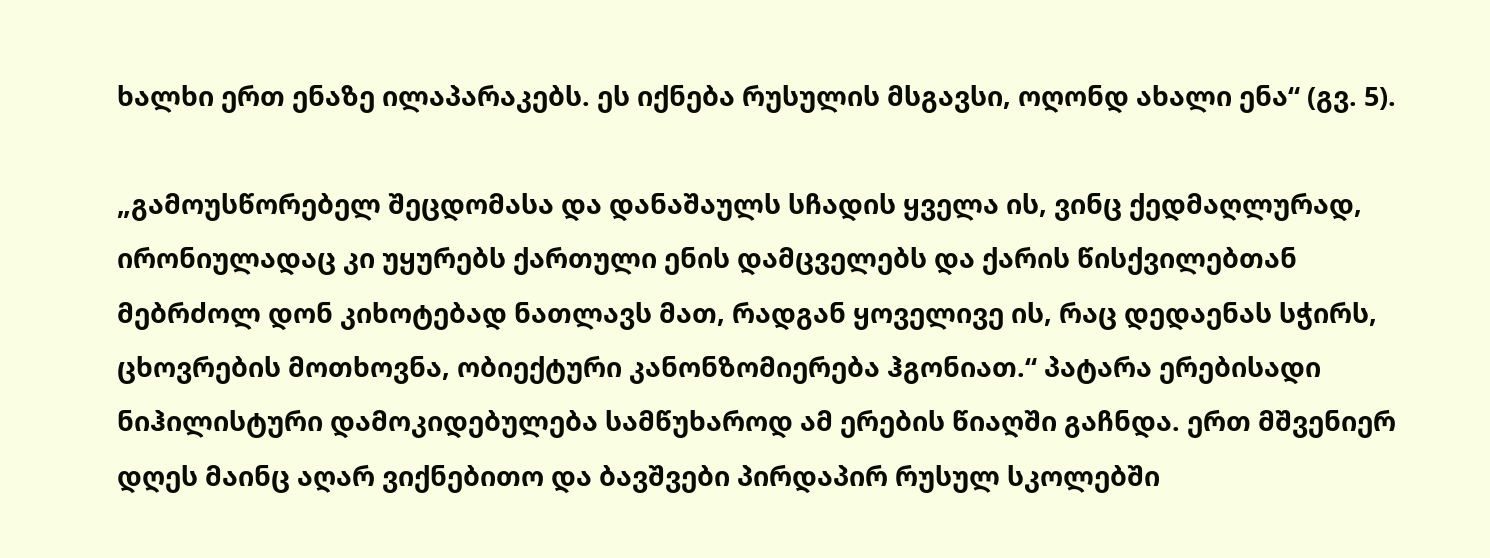ხალხი ერთ ენაზე ილაპარაკებს. ეს იქნება რუსულის მსგავსი, ოღონდ ახალი ენა“ (გვ. 5).

„გამოუსწორებელ შეცდომასა და დანაშაულს სჩადის ყველა ის, ვინც ქედმაღლურად, ირონიულადაც კი უყურებს ქართული ენის დამცველებს და ქარის წისქვილებთან მებრძოლ დონ კიხოტებად ნათლავს მათ, რადგან ყოველივე ის, რაც დედაენას სჭირს, ცხოვრების მოთხოვნა, ობიექტური კანონზომიერება ჰგონიათ.“ პატარა ერებისადი ნიჰილისტური დამოკიდებულება სამწუხაროდ ამ ერების წიაღში გაჩნდა. ერთ მშვენიერ დღეს მაინც აღარ ვიქნებითო და ბავშვები პირდაპირ რუსულ სკოლებში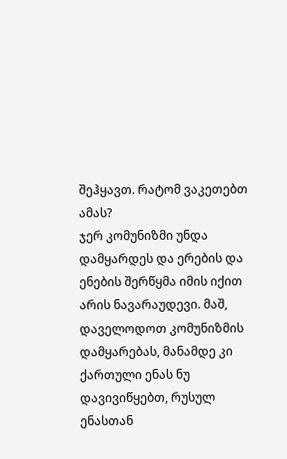შეჰყავთ. რატომ ვაკეთებთ ამას?
ჯერ კომუნიზმი უნდა დამყარდეს და ერების და ენების შერწყმა იმის იქით არის ნავარაუდევი. მაშ, დაველოდოთ კომუნიზმის დამყარებას, მანამდე კი ქართული ენას ნუ დავივიწყებთ, რუსულ ენასთან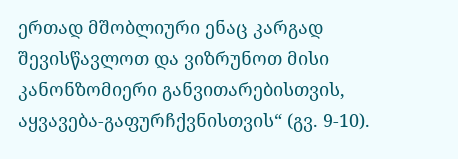ერთად მშობლიური ენაც კარგად შევისწავლოთ და ვიზრუნოთ მისი კანონზომიერი განვითარებისთვის, აყვავება-გაფურჩქვნისთვის“ (გვ. 9-10).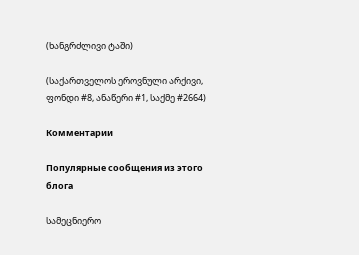(ხანგრძლივი ტაში)

(საქართველოს ეროვნული არქივი,
ფონდი #8, ანაწერი #1, საქმე #2664)

Комментарии

Популярные сообщения из этого блога

სამეცნიერო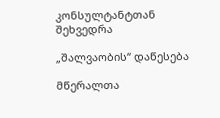კონსულტანტთან შეხვედრა

„შალვაობის“ დაწესება

მწერალთა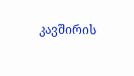კავშირის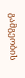გამგეობის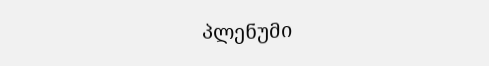პლენუმი